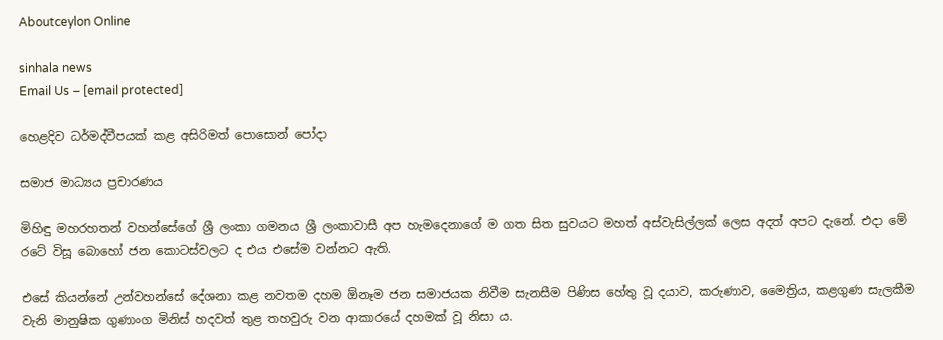Aboutceylon Online

sinhala news
Email Us – [email protected]

හෙළදිව ධර්මද්වීපයක් කළ අසිරිමත් පොසොන් පෝදා

සමාජ මාධ්‍යය ප්‍රචාරණය

මිහිඳු මහරහතන් වහන්සේගේ ශ්‍රී ලංකා ගමනය ශ්‍රී ලංකාවාසී අප හැමදෙනාගේ ම ගත සිත සුවයට මහත් අස්වැසිල්ලක් ලෙස අදත් අපට දැනේ. එදා මේ රටේ විසූ බොහෝ ජන කොටස්වලට ද එය එසේම වන්නට ඇති.

එසේ කියන්නේ උන්වහන්සේ දේශනා කළ නවතම දහම ඕනෑම ජන සමාජයක නිවීම සැනසීම පිණිස හේතු වූ දයාව, කරුණාව, මෛත්‍රිය, කළගුණ සැලකීම වැනි මානුෂික ගුණාංග මිනිස් හදවත් තුළ තහවුරු වන ආකාරයේ දහමක් වූ නිසා ය.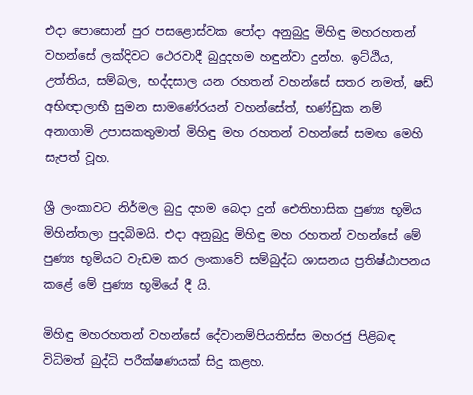එදා පොසොන් පුර පසළොස්වක පෝදා අනුබුදු මිහිඳු මහරහතන් වහන්සේ ලක්දිවට ථෙරවාදී බුදුදහම හඳුන්වා දුන්හ. ඉට්ඨිය, උත්තිය, සම්බල, භද්දසාල යන රහතන් වහන්සේ සතර නමත්, ෂඩ් අභිඥාලාභී සුමන සාමණේරයන් වහන්සේත්, භණ්ඩුක නම් අනාගාමි උපාසකතුමාත් මිහිඳු මහ රහතන් වහන්සේ සමඟ මෙහි සැපත් වූහ.

ශ්‍රී ලංකාවට නිර්මල බුදු දහම බෙදා දුන් ඓතිහාසික පුණ්‍ය භූමිය මිහින්තලා පුදබිමයි. එදා අනුබුදු මිහිඳු මහ රහතන් වහන්සේ මේ පුණ්‍ය භූමියට වැඩම කර ලංකාවේ සම්බුද්ධ ශාසනය ප්‍රතිෂ්ඨාපනය කළේ මේ පුණ්‍ය භූමියේ දී යි.

මිහිඳු මහරහතන් වහන්සේ දේවානම්පියතිස්ස මහරජු පිළිබඳ විධිමත් බුද්ධි පරීක්ෂණයක් සිදු කළහ.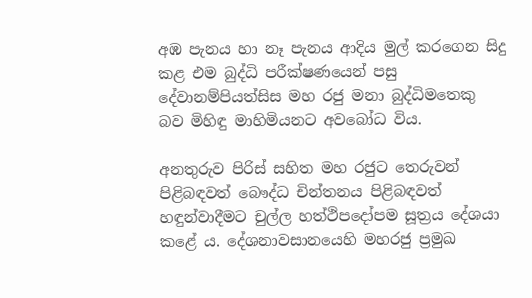අඹ පැනය හා නෑ පැනය ආදිය මුල් කරගෙන සිදු කළ එම බුද්ධි පරීක්ෂණයෙන් පසු දේවානම්පියත්සිස මහ රජු මනා බුද්ධිමතෙකු බව මිහිඳු මාහිමියනට අවබෝධ විය.

අනතුරුව පිරිස් සහිත මහ රජුට තෙරුවන් පිළිබඳවත් බෞද්ධ චින්තනය පිළිබඳවත් හඳුන්වාදීමට චුල්ල හත්ථිපදෝපම සූත්‍රය දේශයා කළේ ය. දේශනාවසානයෙහි මහරජු ප්‍රමුඛ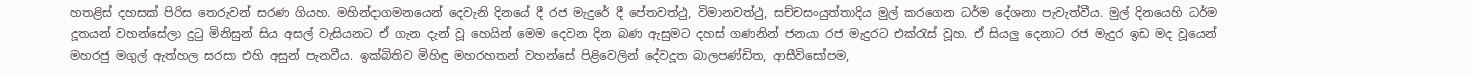හතළිස් දහසක් පිරිස තෙරුවන් සරණ ගියහ. මහින්දාගමනයෙන් දෙවැනි දිනයේ දී රජ මැදුරේ දී පේතවත්ථු, විමානවත්ථු, සච්චසංයුත්තාදිය මුල් කරගෙන ධර්ම දේශනා පැවැත්වීය. මුල් දිනයෙහි ධර්ම දූතයන් වහන්සේලා දුටු මිනිසුන් සිය අසල් වැසියනට ඒ ගැන දැන් වූ හෙයින් මෙම දෙවන දින බණ ඇසුමට දහස් ගණනින් ජනයා රජ මැදුරට එක්රැස් වූහ. ඒ සියලු දෙනාට රජ මැදුර ඉඩ මද වූයෙන් මහරජු මගුල් ඇත්හල සරසා එහි අසුන් පැනවීය. ඉක්බිතිව මිහිඳු මහරහතන් වහන්සේ පිළිවෙලින් දේවදූත බාලපණ්ඩිත, ආසීවිසෝපම,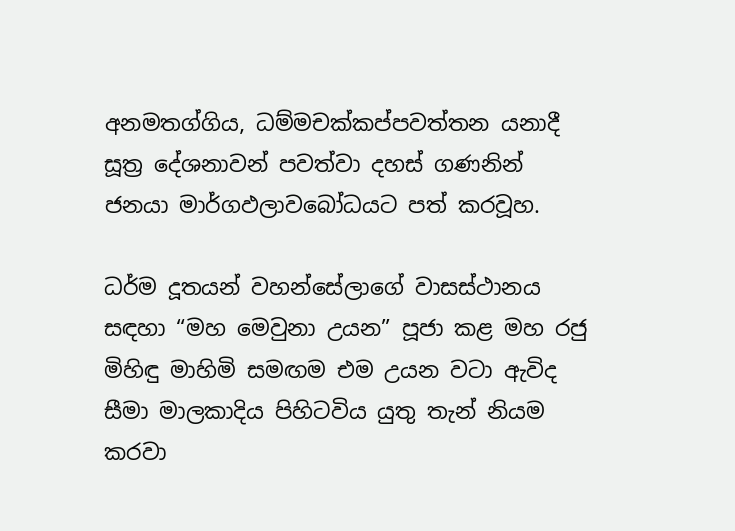අනමතග්ගිය, ධම්මචක්කප්පවත්තන යනාදී සූත්‍ර දේශනාවන් පවත්වා දහස් ගණනින් ජනයා මාර්ගඵලාවබෝධයට පත් කරවූහ.

ධර්ම දූතයන් වහන්සේලාගේ වාසස්ථානය සඳහා “මහ මෙවුනා උයන” පූජා කළ මහ රජු මිහිඳු මාහිමි සමඟම එම උයන වටා ඇවිද සීමා මාලකාදිය පිහිටවිය යුතු තැන් නියම කරවා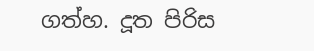ගත්හ. දූත පිරිස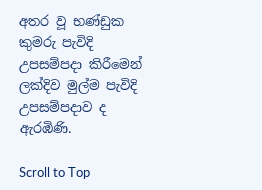අතර වූ භණ්ඩුක කුමරු පැවිදි උපසම්පදා කිරීමෙන් ලක්දිව මුල්ම පැවිදි උපසම්පදාව ද ඇරඹිණි.

Scroll to Top